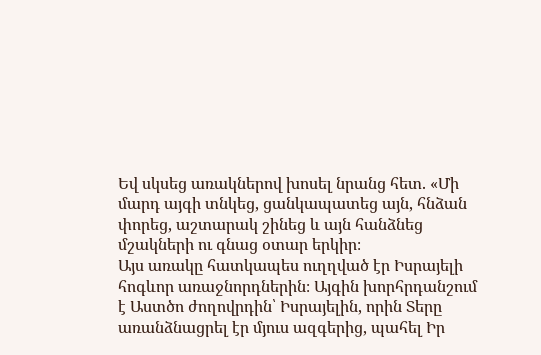Եվ սկսեց առակներով խոսել նրանց հետ. «Մի մարդ այգի տնկեց, ցանկապատեց այն, հնձան փորեց, աշտարակ շինեց և այն հանձնեց մշակների ու գնաց օտար երկիր։
Այս առակը հատկապես ուղղված էր Իսրայելի հոգևոր առաջնորդներին։ Այգին խորհրդանշում է Աստծո ժողովրդին՝ Իսրայելին, որին Տերը առանձնացրել էր մյուս ազգերից, պահել Իր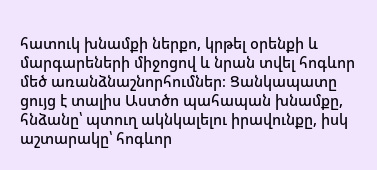հատուկ խնամքի ներքո, կրթել օրենքի և մարգարեների միջոցով և նրան տվել հոգևոր մեծ առանձնաշնորհումներ։ Ցանկապատը ցույց է տալիս Աստծո պահապան խնամքը, հնձանը՝ պտուղ ակնկալելու իրավունքը, իսկ աշտարակը՝ հոգևոր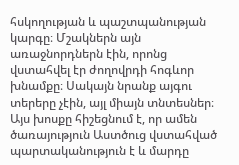հսկողության և պաշտպանության կարգը։ Մշակներն այն առաջնորդներն էին, որոնց վստահվել էր ժողովրդի հոգևոր խնամքը։ Սակայն նրանք այգու տերերը չէին, այլ միայն տնտեսներ։ Այս խոսքը հիշեցնում է, որ ամեն ծառայություն Աստծուց վստահված պարտականություն է և մարդը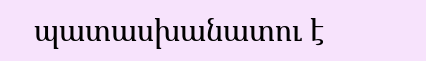պատասխանատու է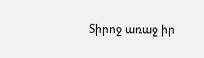Տիրոջ առաջ իր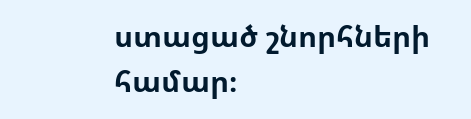ստացած շնորհների համար։